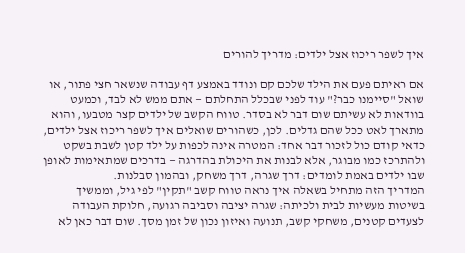איך לשפר ריכוז אצל ילדים: מדריך להורים

אם ראיתם פעם את הילד שלכם קם ונודד באמצע דף עבודה שנשאר חצי פתור, או שואל "סיימנו כבר?" עוד לפני שבכלל התחלתם — אתם ממש לא לבד, וכמעט בוודאות לא עשיתם שום דבר לא בסדר. טווח הקשב של ילדים קצר מטבעו, והוא מתארך לאט ככל שהם גדלים. לכן, כשהורים שואלים איך לשפר ריכוז אצל ילדים, כדאי קודם כול לזכור דבר אחד: המטרה אינה לכפות על ילד קטן לשבת בשקט ולהתרכז כמו מבוגר, אלא לבנות את היכולת בהדרגה — בדרכים שמתאימות לאופן שבו ילדים באמת לומדים: דרך שגרה, דרך משחק, ובהמון סבלנות.
המדריך הזה מתחיל בשאלה איך נראה טווח קשב "תקין" לפי גיל, וממשיך בשיטות מעשיות לבית ולכיתה: שגרה יציבה וסביבה רגועה, חלוקת העבודה לצעדים קטנים, משחקי קשב, תנועה ואיזון נכון של זמן מסך. שום דבר כאן לא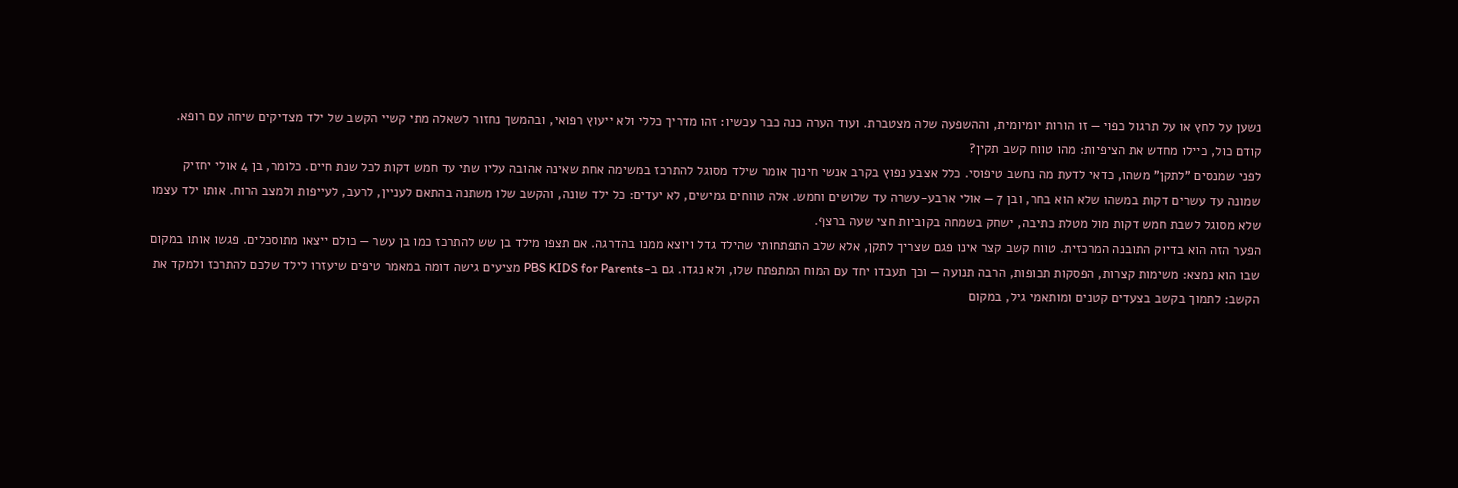נשען על לחץ או על תרגול כפוי — זו הורות יומיומית, וההשפעה שלה מצטברת. ועוד הערה כנה כבר עכשיו: זהו מדריך כללי ולא ייעוץ רפואי, ובהמשך נחזור לשאלה מתי קשיי הקשב של ילד מצדיקים שיחה עם רופא.
קודם כול, כיילו מחדש את הציפיות: מהו טווח קשב תקין?
לפני שמנסים "לתקן" משהו, כדאי לדעת מה נחשב טיפוסי. כלל אצבע נפוץ בקרב אנשי חינוך אומר שילד מסוגל להתרכז במשימה אחת שאינה אהובה עליו שתי עד חמש דקות לכל שנת חיים. כלומר, בן 4 אולי יחזיק שמונה עד עשרים דקות במשהו שלא הוא בחר, ובן 7 — אולי ארבע-עשרה עד שלושים וחמש. אלה טווחים גמישים, לא יעדים: כל ילד שונה, והקשב שלו משתנה בהתאם לעניין, לרעב, לעייפות ולמצב הרוח. אותו ילד עצמו שלא מסוגל לשבת חמש דקות מול מטלת כתיבה, ישחק בשמחה בקוביות חצי שעה ברצף.
הפער הזה הוא בדיוק התובנה המרכזית. טווח קשב קצר אינו פגם שצריך לתקן, אלא שלב התפתחותי שהילד גדל ויוצא ממנו בהדרגה. אם תצפו מילד בן שש להתרכז כמו בן עשר — כולם ייצאו מתוסכלים. פגשו אותו במקום שבו הוא נמצא: משימות קצרות, הפסקות תכופות, הרבה תנועה — וכך תעבדו יחד עם המוח המתפתח שלו, ולא נגדו. גם ב-PBS KIDS for Parents מציעים גישה דומה במאמר טיפים שיעזרו לילד שלכם להתרכז ולמקד את הקשב: לתמוך בקשב בצעדים קטנים ומותאמי גיל, במקום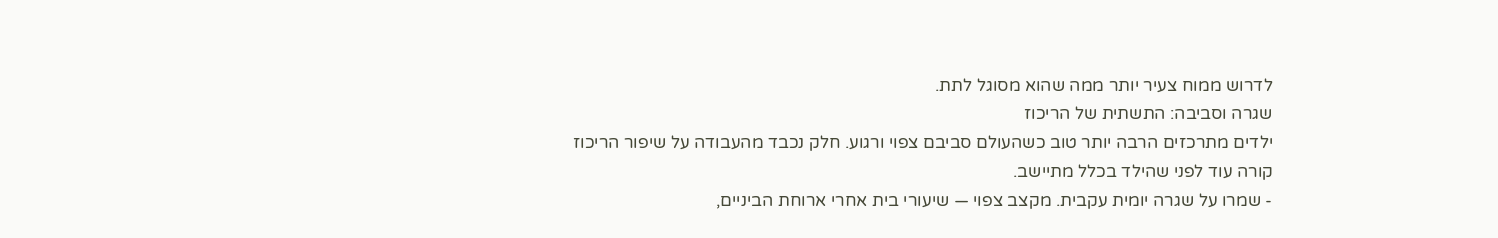לדרוש ממוח צעיר יותר ממה שהוא מסוגל לתת.
שגרה וסביבה: התשתית של הריכוז
ילדים מתרכזים הרבה יותר טוב כשהעולם סביבם צפוי ורגוע. חלק נכבד מהעבודה על שיפור הריכוז קורה עוד לפני שהילד בכלל מתיישב.
- שמרו על שגרה יומית עקבית. מקצב צפוי — שיעורי בית אחרי ארוחת הביניים,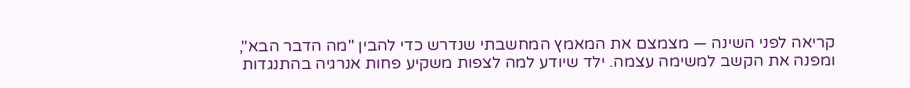קריאה לפני השינה — מצמצם את המאמץ המחשבתי שנדרש כדי להבין "מה הדבר הבא", ומפנה את הקשב למשימה עצמה. ילד שיודע למה לצפות משקיע פחות אנרגיה בהתנגדות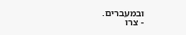ובמעברים.
- צרו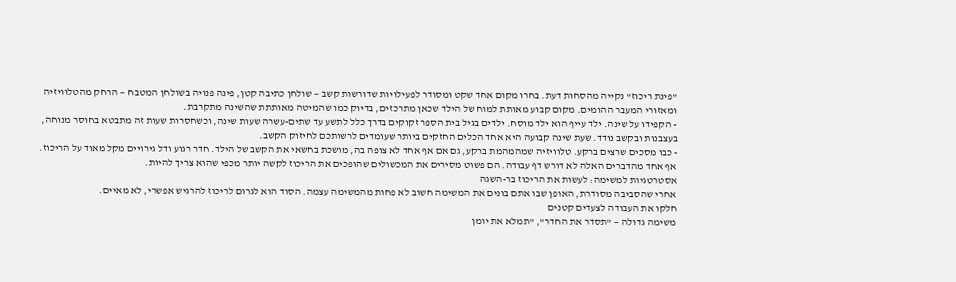"פינת ריכוז" נקייה מהסחות דעת. בחרו מקום אחד שקט ומסודר לפעילויות שדורשות קשב — שולחן כתיבה קטן, פינה פנויה בשולחן המטבח — הרחק מהטלוויזיה ומאזורי המעבר ההומים. מקום קבוע מאותת למוח של הילד שכאן מתרכזים, בדיוק כמו שהמיטה מאותתת שהשינה מתקרבת.
- הקפידו על שינה. ילד עייף הוא ילד מוסח. ילדים בגיל בית הספר זקוקים בדרך כלל לתשע עד שתים-עשרה שעות שינה, וכשחסרות שעות זה מתבטא בחוסר מנוחה, בעצבנות ובקשב נודד. שעת שינה קבועה היא אחד הכלים החזקים ביותר שעומדים לרשותכם לחיזוק הקשב.
- כבו מסכים שרצים ברקע. טלוויזיה שמהמהמת ברקע, גם אם אף אחד לא צופה בה, מושכת בחשאי את הקשב של הילד. חדר רגוע ודל גירויים מקל מאוד על הריכוז.
אף אחד מהדברים האלה לא דורש דף עבודה. הם פשוט מסירים את המכשולים שהופכים את הריכוז לקשה יותר מכפי שהוא צריך להיות.
אסטרטגיות למשימה: לעשות את הריכוז בר-השגה
אחרי שהסביבה מסודרת, האופן שבו אתם בונים את המשימה חשוב לא פחות מהמשימה עצמה. הסוד הוא לגרום לריכוז להרגיש אפשרי, לא מאיים.
חלקו את העבודה לצעדים קטנים
משימה גדולה — "תסדר את החדר", "תמלא את יומן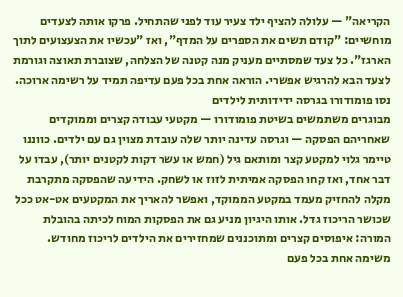הקריאה" — עלולה להציף ילד צעיר עוד לפני שהתחיל. פרקו אותה לצעדים מוחשיים: "קודם תשים את הספרים על המדף", ואז "עכשיו את הצעצועים לתוך הארגז". כל צעד שמסתיים מעניק מנה קטנה של הצלחה, שצוברת תאוצה וגורמת לצעד הבא להרגיש אפשרי. הוראה אחת בכל פעם עדיפה תמיד על רשימה ארוכה.
נסו פומודורו בגרסה ידידותית לילדים
מבוגרים משתמשים בשיטת פומודורו — מקטעי עבודה קצרים וממוקדים שאחריהם הפסקה — וגרסה עדינה יותר שלה עובדת מצוין גם עם ילדים. כווננו טיימר גלוי למקטע קצר ומותאם גיל (חמש או עשר דקות לקטנים יותר), עבדו על דבר אחד, ואז קחו הפסקה אמיתית לזוז או לשחק. הידיעה שהפסקה מתקרבת מקלה להחזיק מעמד במקטע הממוקד, ואפשר להאריך את המקטעים אט-אט ככל שכושר הריכוז גדל. אותו היגיון מניע גם את הפסקות המוח לכיתה בהובלת המורה: איפוסים קצרים ומתוכננים שמחזירים את הילדים לריכוז מחודש.
משימה אחת בכל פעם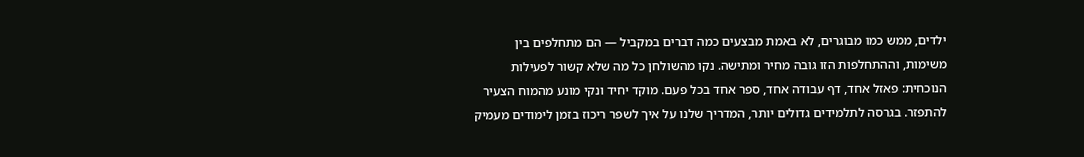ילדים, ממש כמו מבוגרים, לא באמת מבצעים כמה דברים במקביל — הם מתחלפים בין משימות, וההתחלפות הזו גובה מחיר ומתישה. נקו מהשולחן כל מה שלא קשור לפעילות הנוכחית: פאזל אחד, דף עבודה אחד, ספר אחד בכל פעם. מוקד יחיד ונקי מונע מהמוח הצעיר להתפזר. בגרסה לתלמידים גדולים יותר, המדריך שלנו על איך לשפר ריכוז בזמן לימודים מעמיק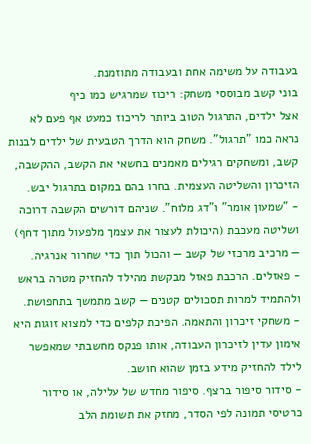בעבודה על משימה אחת ובעבודה מתוזמנת.
בוני קשב מבוססי משחק: ריכוז שמרגיש כמו כיף
אצל ילדים, התרגול הטוב ביותר לריכוז כמעט אף פעם לא נראה כמו "תרגול". משחק הוא הדרך הטבעית של ילדים לבנות קשב, ומשחקים רגילים מאמנים בחשאי את הקשב, ההקשבה, הזיכרון והשליטה העצמית. בחרו בהם במקום בתרגול יבש.
- "שמעון אומר" ו"דג מלוח". שניהם דורשים הקשבה דרוכה ושליטה מעכבת (היכולת לעצור את עצמך מלפעול מתוך דחף) — מרכיב מרכזי של קשב — והכול תוך כדי שחרור אנרגיה.
- פאזלים. הרכבת פאזל מבקשת מהילד להחזיק מטרה בראש ולהתמיד למרות תסכולים קטנים — קשב מתמשך בתחפושת.
- משחקי זיכרון והתאמה. הפיכת קלפים כדי למצוא זוגות היא אימון עדין לזיכרון העבודה, אותו פנקס מחשבתי שמאפשר לילד להחזיק מידע בזמן שהוא חושב.
- סידור סיפור ברצף. סיפור מחדש של עלילה, או סידור כרטיסי תמונה לפי הסדר, מחזק את תשומת הלב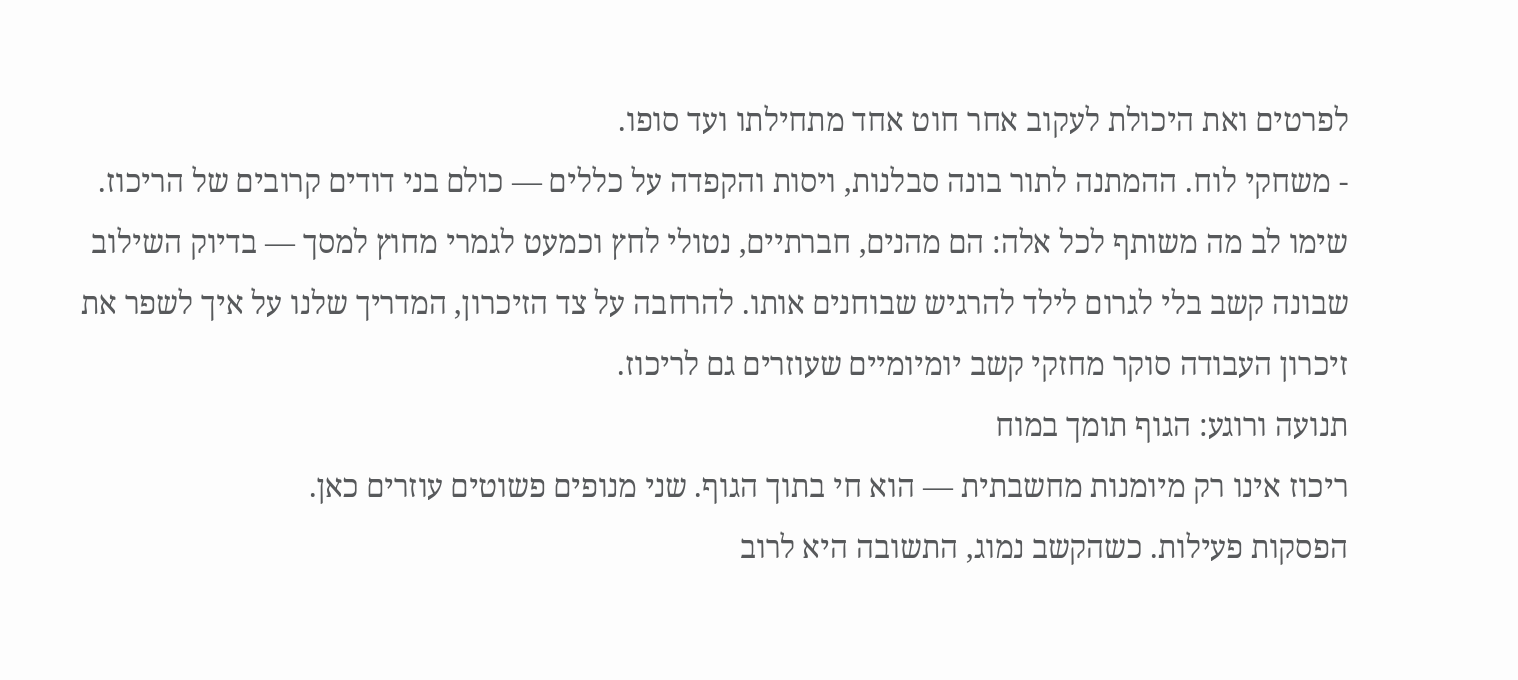לפרטים ואת היכולת לעקוב אחר חוט אחד מתחילתו ועד סופו.
- משחקי לוח. ההמתנה לתור בונה סבלנות, ויסות והקפדה על כללים — כולם בני דודים קרובים של הריכוז.
שימו לב מה משותף לכל אלה: הם מהנים, חברתיים, נטולי לחץ וכמעט לגמרי מחוץ למסך — בדיוק השילוב שבונה קשב בלי לגרום לילד להרגיש שבוחנים אותו. להרחבה על צד הזיכרון, המדריך שלנו על איך לשפר את זיכרון העבודה סוקר מחזקי קשב יומיומיים שעוזרים גם לריכוז.
תנועה ורוגע: הגוף תומך במוח
ריכוז אינו רק מיומנות מחשבתית — הוא חי בתוך הגוף. שני מנופים פשוטים עוזרים כאן.
הפסקות פעילות. כשהקשב נמוג, התשובה היא לרוב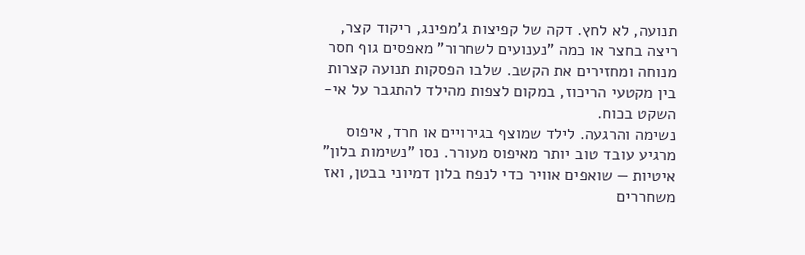תנועה, לא לחץ. דקה של קפיצות ג'מפינג, ריקוד קצר, ריצה בחצר או כמה "נענועים לשחרור" מאפסים גוף חסר מנוחה ומחזירים את הקשב. שלבו הפסקות תנועה קצרות בין מקטעי הריכוז, במקום לצפות מהילד להתגבר על אי-השקט בכוח.
נשימה והרגעה. לילד שמוצף בגירויים או חרד, איפוס מרגיע עובד טוב יותר מאיפוס מעורר. נסו "נשימות בלון" איטיות — שואפים אוויר כדי לנפח בלון דמיוני בבטן, ואז משחררים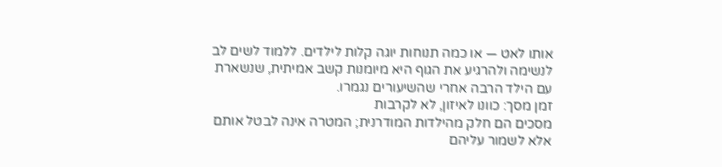אותו לאט — או כמה תנוחות יוגה קלות לילדים. ללמוד לשים לב לנשימה ולהרגיע את הגוף היא מיומנות קשב אמיתית, שנשארת עם הילד הרבה אחרי שהשיעורים נגמרו.
זמן מסך: כוונו לאיזון, לא לקרבות
מסכים הם חלק מהילדות המודרנית; המטרה אינה לבטל אותם אלא לשמור עליהם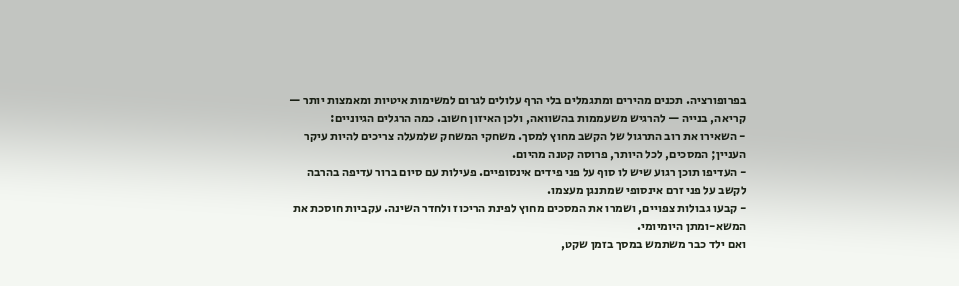בפרופורציה. תכנים מהירים ומתגמלים בלי הרף עלולים לגרום למשימות איטיות ומאמצות יותר — קריאה, בנייה — להרגיש משעממות בהשוואה, ולכן האיזון חשוב. כמה הרגלים הגיוניים:
- השאירו את רוב התרגול של הקשב מחוץ למסך. משחקי המשחק שלמעלה צריכים להיות עיקר העניין; המסכים, לכל היותר, פרוסה קטנה מהיום.
- העדיפו תוכן רגוע שיש לו סוף על פני פידים אינסופיים. פעילות עם סיום ברור עדיפה בהרבה לקשב על פני זרם אינסופי שמתנגן מעצמו.
- קבעו גבולות צפויים, ושמרו את המסכים מחוץ לפינת הריכוז ולחדר השינה. עקביות חוסכת את המשא-ומתן היומיומי.
ואם ילד כבר משתמש במסך בזמן שקט,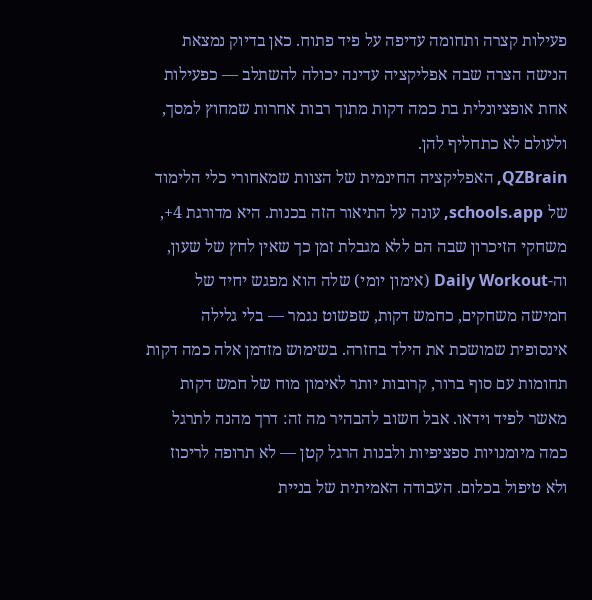פעילות קצרה ותחומה עדיפה על פיד פתוח. כאן בדיוק נמצאת הנישה הצרה שבה אפליקציה עדינה יכולה להשתלב — כפעילות אחת אופציונלית בת כמה דקות מתוך רבות אחרות שמחוץ למסך, ולעולם לא כתחליף להן.
QZBrain, האפליקציה החינמית של הצוות שמאחורי כלי הלימוד של schools.app, עונה על התיאור הזה בכנות. היא מדורגת 4+, משחקי הזיכרון שבה הם ללא מגבלת זמן כך שאין לחץ של שעון, וה-Daily Workout (אימון יומי) שלה הוא מפגש יחיד של חמישה משחקים, כחמש דקות, שפשוט נגמר — בלי גלילה אינסופית שמושכת את הילד בחזרה. בשימוש מזדמן אלה כמה דקות תחומות עם סוף ברור, קרובות יותר לאימון מוח של חמש דקות מאשר לפיד וידאו. אבל חשוב להבהיר מה זה: דרך מהנה לתרגל כמה מיומנויות ספציפיות ולבנות הרגל קטן — לא תרופה לריכוז ולא טיפול בכלום. העבודה האמיתית של בניית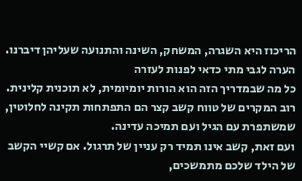הריכוז היא השגרה, המשחק, השינה והתנועה שעליהן דיברנו.
הערה לגבי מתי כדאי לפנות לעזרה
כל מה שבמדריך הזה הוא הורות יומיומית, לא תוכנית קלינית. רוב המקרים של טווח קשב קצר הם התפתחות תקינה לחלוטין, שמשתפרת עם הגיל ועם תמיכה עדינה.
ועם זאת, קשב אינו תמיד רק עניין של תרגול. אם קשיי הקשב של הילד שלכם מתמשכים,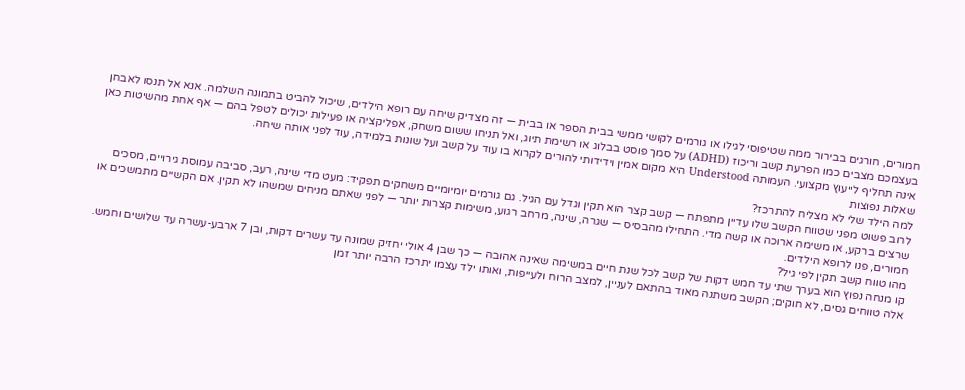חמורים, חורגים בבירור ממה שטיפוסי לגילו או גורמים לקושי ממשי בבית הספר או בבית — זה מצדיק שיחה עם רופא הילדים, שיכול להביט בתמונה השלמה. אנא אל תנסו לאבחן בעצמכם מצבים כמו הפרעת קשב וריכוז (ADHD) על סמך פוסט בבלוג או רשימת תיוג, ואל תניחו ששום משחק, אפליקציה או פעילות יכולים לטפל בהם — אף אחת מהשיטות כאן אינה תחליף לייעוץ מקצועי. העמותה Understood היא מקום אמין וידידותי להורים לקרוא בו עוד על קשב ועל שונות בלמידה, עוד לפני אותה שיחה.
שאלות נפוצות
למה הילד שלי לא מצליח להתרכז?
לרוב פשוט מפני שטווח הקשב שלו עדיין מתפתח — קשב קצר הוא תקין וגדל עם הגיל. גם גורמים יומיומיים משחקים תפקיד: מעט מדי שינה, רעב, סביבה עמוסת גירויים, מסכים שרצים ברקע, או משימה ארוכה או קשה מדי. התחילו מהבסיס — שגרה, שינה, מרחב רגוע, משימות קצרות יותר — לפני שאתם מניחים שמשהו לא תקין. אם הקשיים מתמשכים או חמורים, פנו לרופא הילדים.
מהו טווח קשב תקין לפי גיל?
קו מנחה נפוץ הוא בערך שתי עד חמש דקות של קשב לכל שנת חיים במשימה שאינה אהובה — כך שבן 4 אולי יחזיק שמונה עד עשרים דקות, ובן 7 ארבע-עשרה עד שלושים וחמש. אלה טווחים גסים, לא חוקים; הקשב משתנה מאוד בהתאם לעניין, למצב הרוח ולעייפות, ואותו ילד עצמו יתרכז הרבה יותר זמן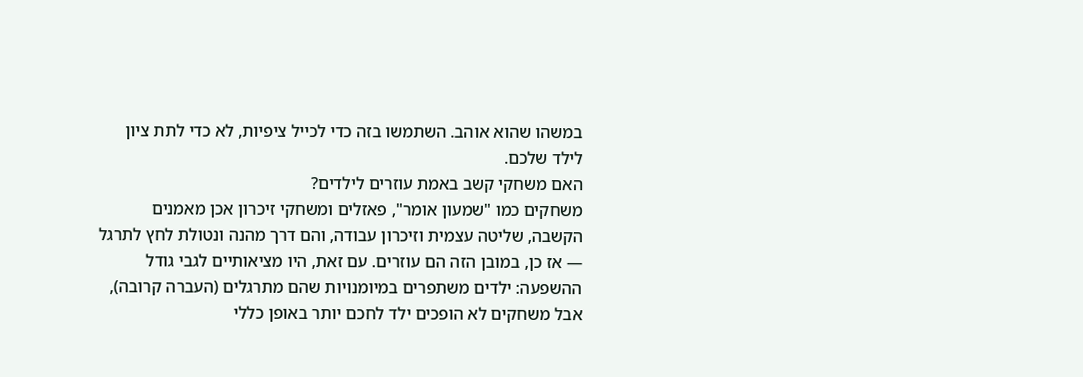במשהו שהוא אוהב. השתמשו בזה כדי לכייל ציפיות, לא כדי לתת ציון לילד שלכם.
האם משחקי קשב באמת עוזרים לילדים?
משחקים כמו "שמעון אומר", פאזלים ומשחקי זיכרון אכן מאמנים הקשבה, שליטה עצמית וזיכרון עבודה, והם דרך מהנה ונטולת לחץ לתרגל — אז כן, במובן הזה הם עוזרים. עם זאת, היו מציאותיים לגבי גודל ההשפעה: ילדים משתפרים במיומנויות שהם מתרגלים (העברה קרובה), אבל משחקים לא הופכים ילד לחכם יותר באופן כללי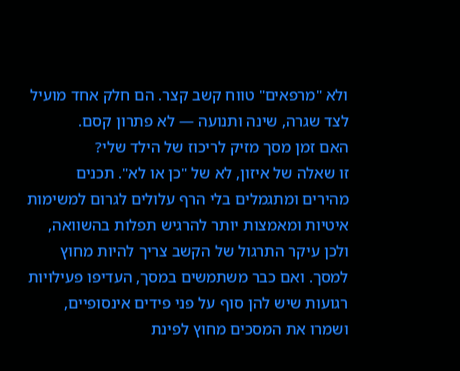ולא "מרפאים" טווח קשב קצר. הם חלק אחד מועיל לצד שגרה, שינה ותנועה — לא פתרון קסם.
האם זמן מסך מזיק לריכוז של הילד שלי?
זו שאלה של איזון, לא של "כן או לא". תכנים מהירים ומתגמלים בלי הרף עלולים לגרום למשימות איטיות ומאמצות יותר להרגיש תפלות בהשוואה, ולכן עיקר התרגול של הקשב צריך להיות מחוץ למסך. ואם כבר משתמשים במסך, העדיפו פעילויות רגועות שיש להן סוף על פני פידים אינסופיים, ושמרו את המסכים מחוץ לפינת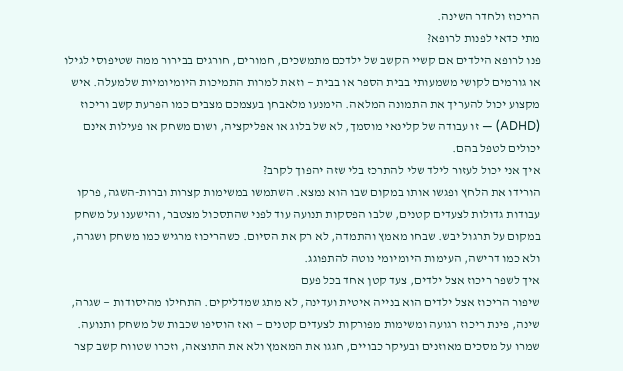הריכוז ולחדר השינה.
מתי כדאי לפנות לרופא?
פנו לרופא הילדים אם קשיי הקשב של ילדכם מתמשכים, חמורים, חורגים בבירור ממה שטיפוסי לגילו או גורמים לקושי משמעותי בבית הספר או בבית — וזאת למרות התמיכות היומיומיות שלמעלה. איש מקצוע יכול להעריך את התמונה המלאה. הימנעו מלאבחן בעצמכם מצבים כמו הפרעת קשב וריכוז (ADHD) — זו עבודה של קלינאי מוסמך, לא של בלוג או אפליקציה, ושום משחק או פעילות אינם יכולים לטפל בהם.
איך אני יכול לעזור לילד שלי להתרכז בלי שזה יהפוך לקרב?
הורידו את הלחץ ופגשו אותו במקום שבו הוא נמצא. השתמשו במשימות קצרות וברות-השגה, פרקו עבודות גדולות לצעדים קטנים, שלבו הפסקות תנועה עוד לפני שהתסכול מצטבר, והישענו על משחק במקום על תרגול יבש. שבחו מאמץ והתמדה, לא רק את הסיום. כשהריכוז מרגיש כמו משחק ושגרה, ולא כמו דרישה, העימות היומיומי נוטה להתפוגג.
איך לשפר ריכוז אצל ילדים, צעד קטן אחד בכל פעם
שיפור הריכוז אצל ילדים הוא בנייה איטית ועדינה, לא מתג שמדליקים. התחילו מהיסודות — שגרה, שינה, פינת ריכוז רגועה ומשימות מפורקות לצעדים קטנים — ואז הוסיפו שכבות של משחק ותנועה. שמרו על מסכים מאוזנים ובעיקר כבויים, חגגו את המאמץ ולא את התוצאה, וזכרו שטווח קשב קצר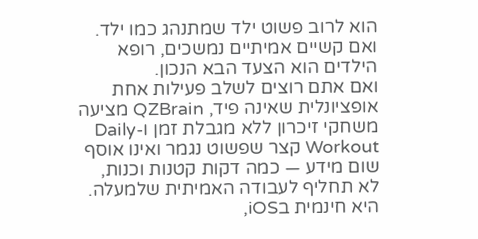הוא לרוב פשוט ילד שמתנהג כמו ילד. ואם קשיים אמיתיים נמשכים, רופא הילדים הוא הצעד הבא הנכון.
ואם אתם רוצים לשלב פעילות אחת אופציונלית שאינה פיד, QZBrain מציעה משחקי זיכרון ללא מגבלת זמן ו-Daily Workout קצר שפשוט נגמר ואינו אוסף שום מידע — כמה דקות קטנות וכנות, לא תחליף לעבודה האמיתית שלמעלה. היא חינמית בiOS,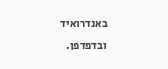באנדרואיד ובדפדפן.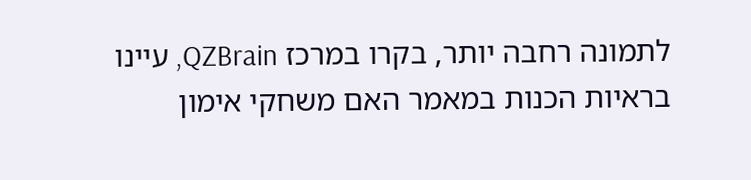לתמונה רחבה יותר, בקרו במרכז QZBrain, עיינו בראיות הכנות במאמר האם משחקי אימון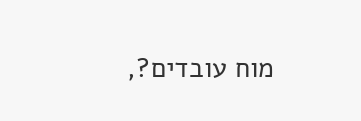מוח עובדים?,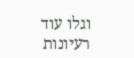וגלו עוד רעיונות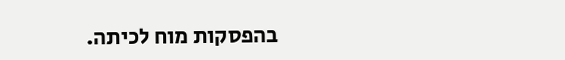בהפסקות מוח לכיתה.